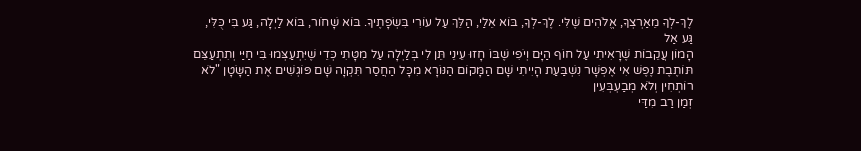לֶךְ-לְךָ מֵאַרְצְךָ, אֱלֹהִים שֶׁלִּי. לֶךְ-לְךָ, בּוֹא אֵלַי, הַלֵּךְ עַל עוֹרִי בִּשְׂפָתֶיךָ. בּוֹא שָׁחֹור, בּוֹא לַיְלָה, גַּע בִּי כֻּלִּי, גַּע אַל
הָמוֹן עֲקֵבוֹת שֶׁרָאִיתִי עַל חוֹף הַיָּם וְיֹפִי שֶׁבּוֹ חָזוּ עֵינֵי תֵּן לִי בְּלַיְלָה עַל מִטָּתִי כְּדֵי שֶׁיִּתְעַצְּמוּ בִּי חַיַּי וְתִתְעַצֵּם
תּוֹתֶבֶת נֶפֶשׁ אִי אֶפְשָׁר נִשְׁבַּעַת הָיִיתִי שָׁם הַמָּקוֹם הַנּוֹרָא מִכָּל הַחֲסַר תִּקְוָה שָׁם פּוֹגְשִׁים אֶת הַשָּׂטָן "לֹא רוֹתְחִין וְלֹא מְבַעְבְּעִין
זְמַן רַב מִדַּי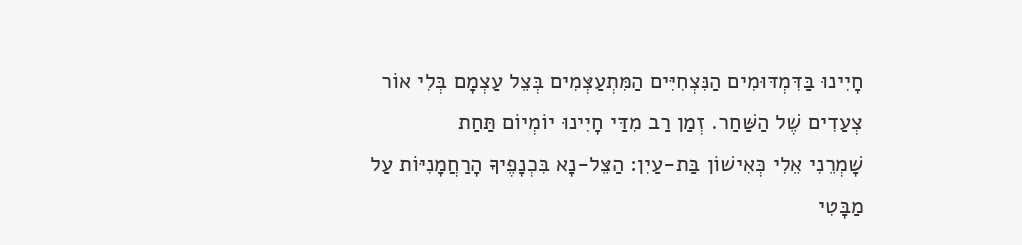חָיִינוּ בַּדִּמְדּוּמִים הַנִּצְחִיִּים הַמִּתְעַצְּמִים בְּצֵל עַצְמָם בְּלִי אוֹר צְעַדִים שֶׁל הַשַּׁחַר. זְמַן רַב מִדַּי חָיִינוּ יוֹמְיוֹם תַּחַת
שָׁמְרֵנִי אֵלִי כְּאִישׁוֹן בַּת-עַיִן: הַצֵּל-נָא בִּכְנָפֶיךָ הָרַחֲמָנִיּוֹת עַל מַבָּטִי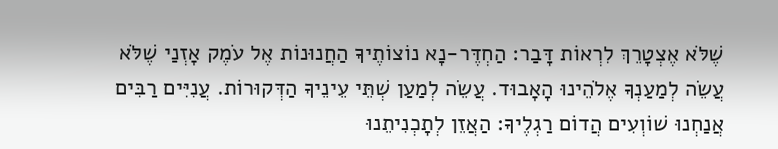שֶׁלֹּא אֶצְטָרֵךְ לִרְאוֹת דָּבַר: הַחְדֶּר-נָא נוֹצוֹתֶיךָ הַחֲנוּנוֹת אֶל עֹמֶק אָזְנַי שֶׁלֹּא
עֲשֵׂה לְמַעַנְךָ אֶלֹהֵינוּ הָאָבוּד. עֲשֵׂה לְמַעַן שְׁתֵּי עֵינֵיךָ הַדְּקוּרוֹת. עֲנִיִּים רַבִּים אֲנַחְנוּ שׁוֹוְעִים הֲדוֹם רַגְלֶיךָ: הַאֲזֵן לְתָכְנִיתֵנוּ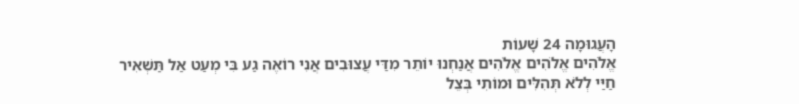הָעֲגוּמָה 24 שָׁעוֹת
אֱלֹהִים אֱלֹהִים אֱלֹהִים אֲנַחְנוּ יוֹתֵר מִדַּי עֲצוּבִים אֲנִי רוֹאֶה גַע בִּי מְעַט אַל תַּשְׁאִיר חַיַּי לְלֹא תְּהִלִּים וּמוֹתִי בְּצֵל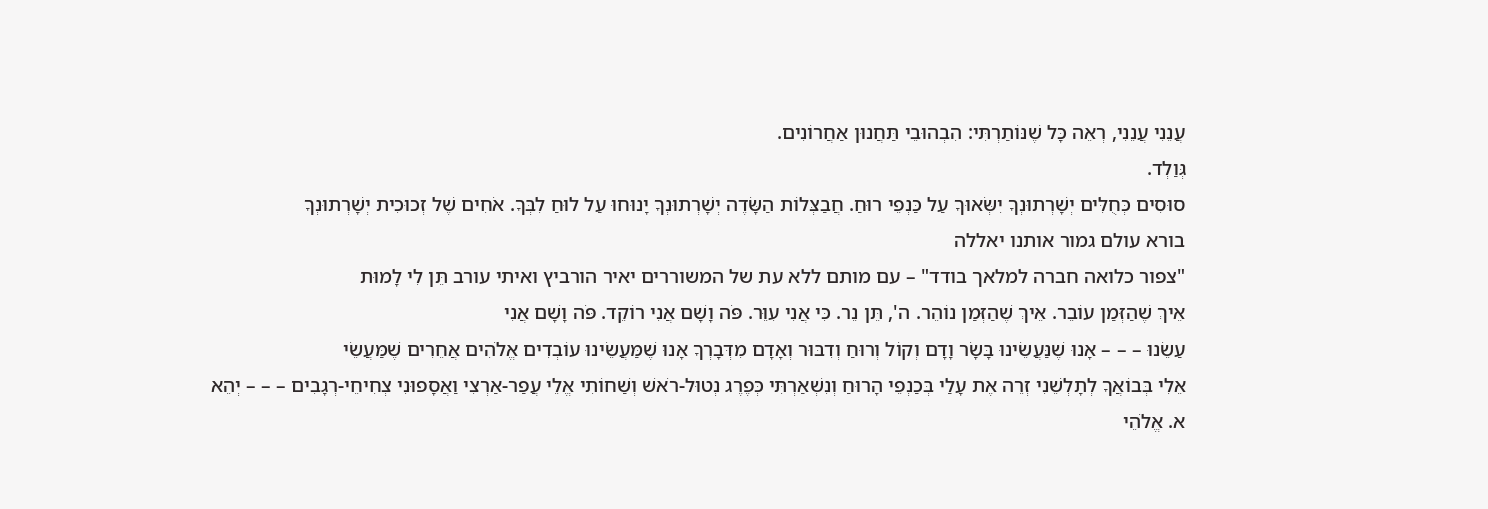עֲנֵנִי עֲנֵנִי, רְאֵה כָּל שֶׁנּוֹתַרְתִּי: הִבְהוּבֵי תַּחֲנוּן אַחֲרוֹנִים.
גְּוַלְד.
סוּסִים כְּחֻלִּים יְשָׁרְתוּנְךָ יִשְּׂאוּךָ עַל כַּנְפֵי רוּחַ. חֲבַצְּלוֹת הַשָּׂדֶה יְשָׁרְתוּנְךָ יָנוּחוּ עַל לוּחַ לִבְּךָ. אֹחִים שֶׁל זְכוּכִית יְשָׁרְתוּנְךָ
בורא עולם גמור אותנו יאללה
"צפור כלואה חברה למלאך בודד" – עם מותם ללא עת של המשוררים יאיר הורביץ ואיתי עורב תֵּן לִי לָמוּת
אֵיךְ שֶׁהַזְּמַן עוֹבֵר. אֵיךְ שֶׁהַזְּמַן נוֹהֵר. ה', תֵּן נֵר. כִּי אֲנִי עִוֵּר. פֹּה וָשָׁם אֲנִי רוֹקֵד. פֹּה וָשָׁם אֲנִי
עַשֵׂנוּ – – – אָנוּ שֶׁנַּעֲשֵׂינוּ בָּשָׂר וָדָם וְקוֹל וְרוּחַ וְדִבּוּר וְאָדָם מִדְּבָרְךָ אָנוּ שֶׁמַּעֲשֵׂינוּ עוֹבְדִים אֱלֹהִים אֲחֵרִים שֶׁמַּעֲשֵׂי
אֵלִי בְּבוֹאֲךָ לְתָלְשֵׁנִי זְרֵה אֶת עָלַי בְּכַנְפֵי הָרוּחַ וְנִשְׁאַרְתִּי כְּפֶרֶג נְטוּל-רֹאשׁ וְשַׁחוֹתִי אֱלֵי עֲפַר-אַרְצִי וַאֲסָפוּנִי צְחִיחֵי-רְגָבִים – – – יְהֵא
א. אֱלֹהֵי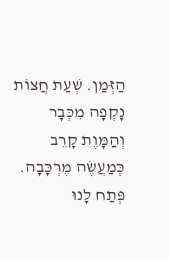הַזְּמַן. שְׁעַת חֲצוֹת נָקְפָה מִכְּבָר וְהַמָּוֶת קָרֵב כְּמַעֲשֶׂה מֶרְכָּבָה. פְּתַח לָנוּ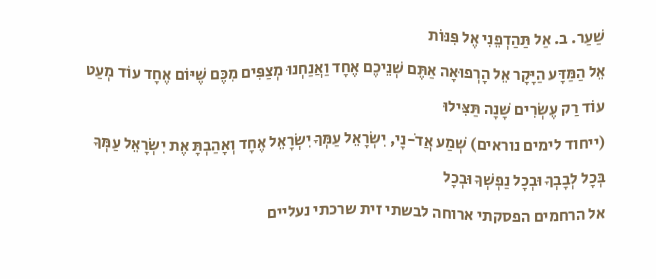שַׁעַר. ב. אַל תַּהַדְפֵנִי אֶל פִּנּוֹת
אֵל הַמַּדָּע הַיָּקָר אֵל הָרְפוּאָה אַתֶּם שְׁנֵיכֶם אֶחָד וַאֲנַחְנוּ מְצַפִּים מִכֶּם שֶׁיּוֹם אֶחָד עוֹד מְעַט עוֹד רַק עֶשְׂרִים שָׁנָה תַּצִּילוּ
(ייחוד לימים נוראים) שְׁמַע אֲדֹ-נָי, יִשְׂרָאֵל עַמְּךָ יִשְׂרָאֵל אֶחָד וְאָהַבְתָּ אֶת יִשְׂרָאֵל עַמְּךָ בְּכָל לְבָבְךָ וּבְכָל נַפְשְׁךָ וּבְכָל
אל הרחמים הפסקתי ארוחה לבשתי זית שרכתי נעליים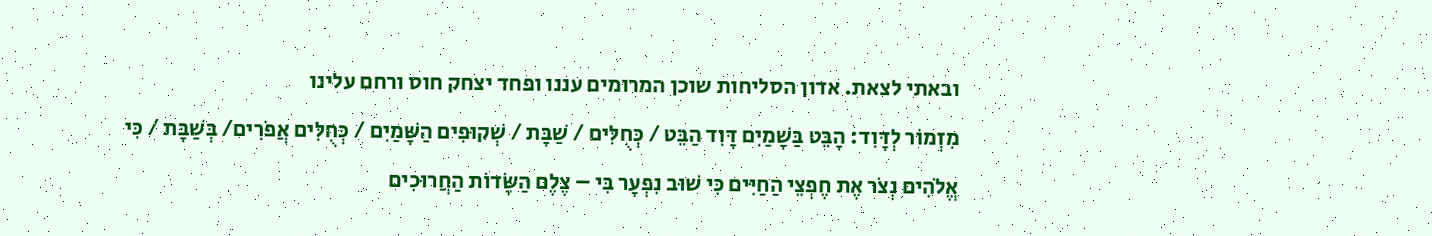ובאתי לצאת. אדון הסליחות שוכן המרומים עננו ופחד יצחק חוס ורחם עלינו
מִזְמוֹר לְדָּוִד: הָבֵּט בַּשָׁמַיִם דָּוִד הַבֵּט / כְּחֻלִּים / שַׁבָּת / שְׁקוּפִים הַשָּׁמַיִם / כְּחֻלִּים אֲפֹרִים/ בְּשַׁבָּת / כִּי
אֱלֹהִים נְצֹר אֶת חֶפְצֵי הַחַיִּים כִּי שׁוּב נִפְעָר בִּי – צֶלֶם הַשָּׂדוֹת הַחֲרוּכִים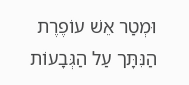וּמְטַר אֵשׁ עוֹפֶרֶת הַנִּתָּך עַל הַגְּבָעוֹת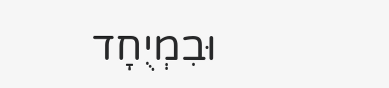וּבִמְיֻחָד